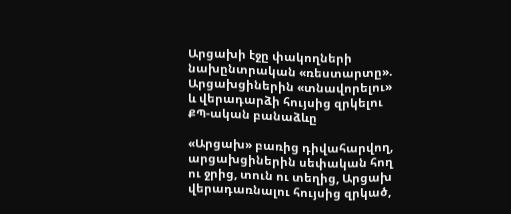Արցախի էջը փակողների նախընտրական «ռեստարտը». Արցախցիներին «տնավորելու» և վերադարձի հույսից զրկելու ՔՊ-ական բանաձևը

«Արցախ» բառից դիվահարվող, արցախցիներին սեփական հող ու ջրից, տուն ու տեղից, Արցախ վերադառնալու հույսից զրկած,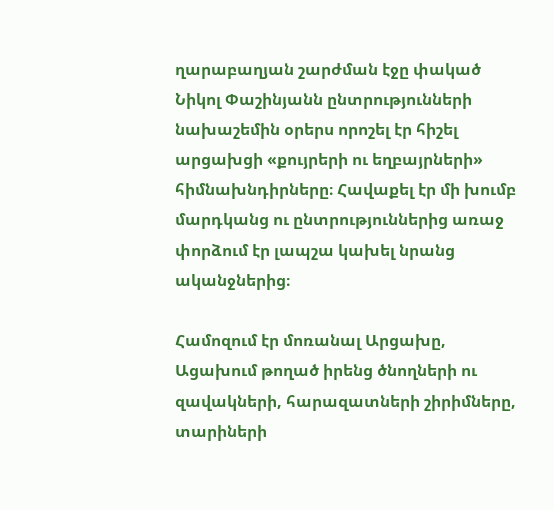ղարաբաղյան շարժման էջը փակած Նիկոլ Փաշինյանն ընտրությունների նախաշեմին օրերս որոշել էր հիշել արցախցի «քույրերի ու եղբայրների» հիմնախնդիրները։ Հավաքել էր մի խումբ մարդկանց ու ընտրություններից առաջ փորձում էր լապշա կախել նրանց ականջներից։

Համոզում էր մոռանալ Արցախը, Ացախում թողած իրենց ծնողների ու զավակների, հարազատների շիրիմները, տարիների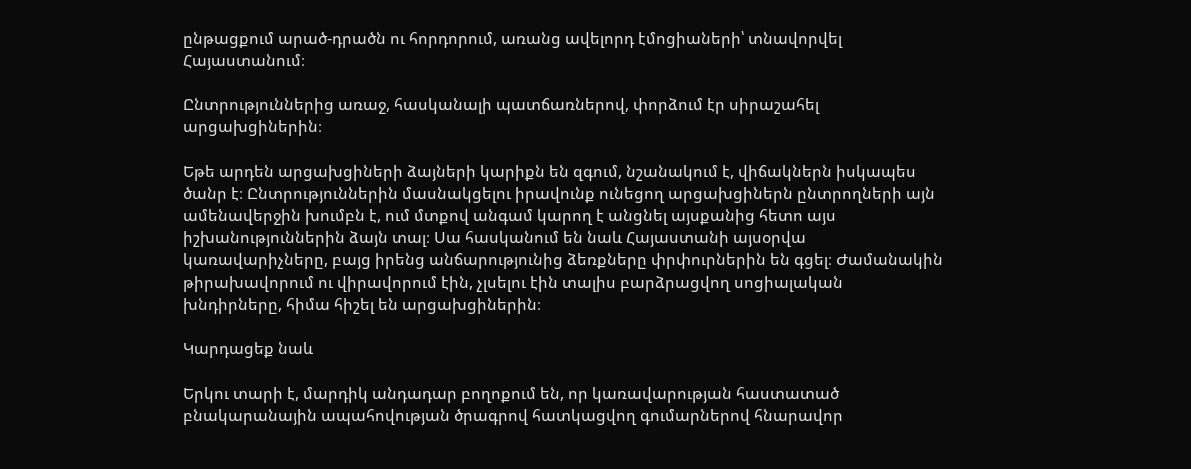ընթացքում արած-դրածն ու հորդորում, առանց ավելորդ էմոցիաների՝ տնավորվել Հայաստանում։

Ընտրություններից առաջ, հասկանալի պատճառներով, փորձում էր սիրաշահել արցախցիներին։

Եթե արդեն արցախցիների ձայների կարիքն են զգում, նշանակում է, վիճակներն իսկապես ծանր է։ Ընտրություններին մասնակցելու իրավունք ունեցող արցախցիներն ընտրողների այն ամենավերջին խումբն է, ում մտքով անգամ կարող է անցնել այսքանից հետո այս իշխանություններին ձայն տալ։ Սա հասկանում են նաև Հայաստանի այսօրվա կառավարիչները, բայց իրենց անճարությունից ձեռքները փրփուրներին են գցել։ Ժամանակին թիրախավորում ու վիրավորում էին, չլսելու էին տալիս բարձրացվող սոցիալական խնդիրները, հիմա հիշել են արցախցիներին։

Կարդացեք նաև

Երկու տարի է, մարդիկ անդադար բողոքում են, որ կառավարության հաստատած բնակարանային ապահովության ծրագրով հատկացվող գումարներով հնարավոր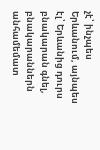չէ՝ ինչպես Երևանում, այնպես էլ՝ Երևանից դուրս բնակարան գնել, բնակարաններն անհամեմատ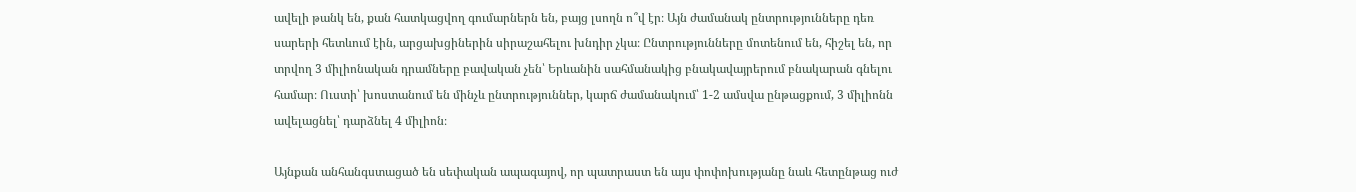ավելի թանկ են, քան հատկացվող գումարներն են, բայց լսողն ո՞վ էր։ Այն ժամանակ ընտրությունները դեռ սարերի հետևում էին, արցախցիներին սիրաշահելու խնդիր չկա։ Ընտրությունները մոտենում են, հիշել են, որ տրվող 3 միլիոնական դրամները բավական չեն՝ Երևանին սահմանակից բնակավայրերում բնակարան գնելու համար։ Ուստի՝ խոստանում են մինչև ընտրություններ, կարճ ժամանակում՝ 1-2 ամսվա ընթացքում, 3 միլիոնն ավելացնել՝ դարձնել 4 միլիոն։

Այնքան անհանգստացած են սեփական ապագայով, որ պատրաստ են այս փոփոխությանը նաև հետընթաց ուժ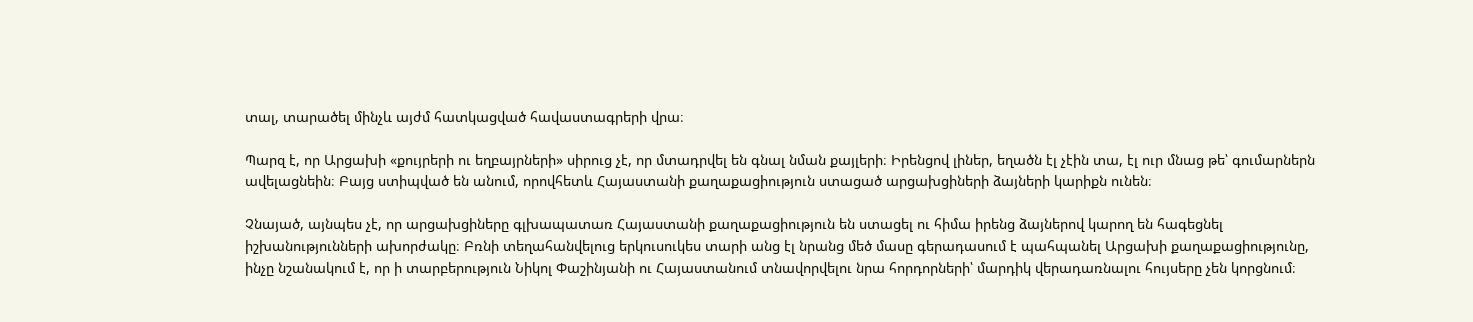տալ, տարածել մինչև այժմ հատկացված հավաստագրերի վրա։

Պարզ է, որ Արցախի «քույրերի ու եղբայրների» սիրուց չէ, որ մտադրվել են գնալ նման քայլերի։ Իրենցով լիներ, եղածն էլ չէին տա, էլ ուր մնաց թե՝ գումարներն ավելացնեին։ Բայց ստիպված են անում, որովհետև Հայաստանի քաղաքացիություն ստացած արցախցիների ձայների կարիքն ունեն։

Չնայած, այնպես չէ, որ արցախցիները գլխապատառ Հայաստանի քաղաքացիություն են ստացել ու հիմա իրենց ձայներով կարող են հագեցնել իշխանությունների ախորժակը։ Բռնի տեղահանվելուց երկուսուկես տարի անց էլ նրանց մեծ մասը գերադասում է պահպանել Արցախի քաղաքացիությունը, ինչը նշանակում է, որ ի տարբերություն Նիկոլ Փաշինյանի ու Հայաստանում տնավորվելու նրա հորդորների՝ մարդիկ վերադառնալու հույսերը չեն կորցնում։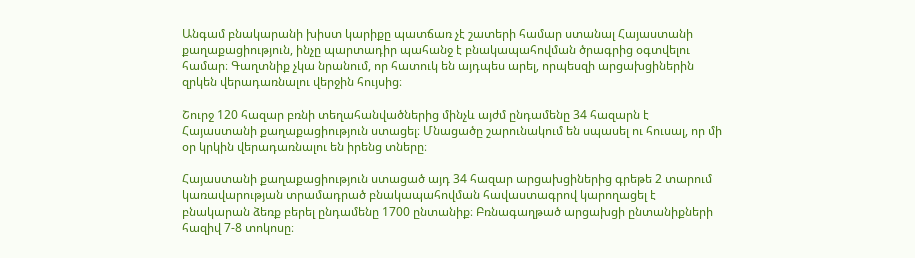Անգամ բնակարանի խիստ կարիքը պատճառ չէ շատերի համար ստանալ Հայաստանի քաղաքացիություն, ինչը պարտադիր պահանջ է բնակապահովման ծրագրից օգտվելու համար։ Գաղտնիք չկա նրանում, որ հատուկ են այդպես արել, որպեսզի արցախցիներին զրկեն վերադառնալու վերջին հույսից։

Շուրջ 120 հազար բռնի տեղահանվածներից մինչև այժմ ընդամենը 34 հազարն է Հայաստանի քաղաքացիություն ստացել։ Մնացածը շարունակում են սպասել ու հուսալ, որ մի օր կրկին վերադառնալու են իրենց տները։

Հայաստանի քաղաքացիություն ստացած այդ 34 հազար արցախցիներից գրեթե 2 տարում կառավարության տրամադրած բնակապահովման հավաստագրով կարողացել է բնակարան ձեռք բերել ընդամենը 1700 ընտանիք։ Բռնագաղթած արցախցի ընտանիքների հազիվ 7-8 տոկոսը։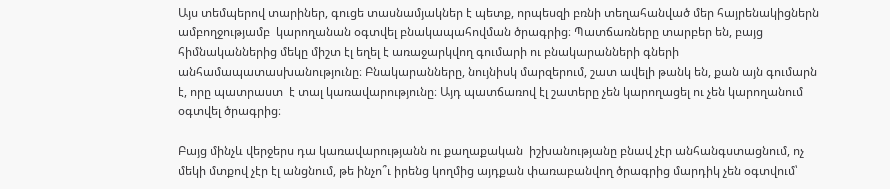Այս տեմպերով տարիներ, գուցե տասնամյակներ է պետք, որպեսզի բռնի տեղահանված մեր հայրենակիցներն ամբողջությամբ  կարողանան օգտվել բնակապահովման ծրագրից։ Պատճառները տարբեր են, բայց հիմնականներից մեկը միշտ էլ եղել է առաջարկվող գումարի ու բնակարանների գների անհամապատասխանությունը։ Բնակարանները, նույնիսկ մարզերում, շատ ավելի թանկ են, քան այն գումարն է, որը պատրաստ  է տալ կառավարությունը։ Այդ պատճառով էլ շատերը չեն կարողացել ու չեն կարողանում օգտվել ծրագրից։

Բայց մինչև վերջերս դա կառավարությանն ու քաղաքական  իշխանությանը բնավ չէր անհանգստացնում, ոչ մեկի մտքով չէր էլ անցնում, թե ինչո՞ւ իրենց կողմից այդքան փառաբանվող ծրագրից մարդիկ չեն օգտվում՝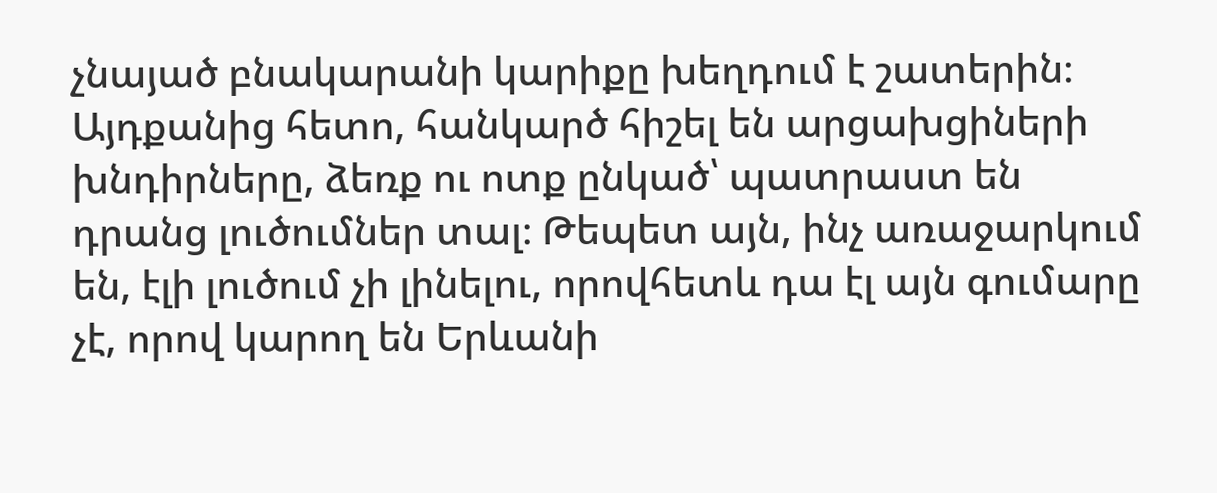չնայած բնակարանի կարիքը խեղդում է շատերին։ Այդքանից հետո, հանկարծ հիշել են արցախցիների խնդիրները, ձեռք ու ոտք ընկած՝ պատրաստ են դրանց լուծումներ տալ։ Թեպետ այն, ինչ առաջարկում են, էլի լուծում չի լինելու, որովհետև դա էլ այն գումարը չէ, որով կարող են Երևանի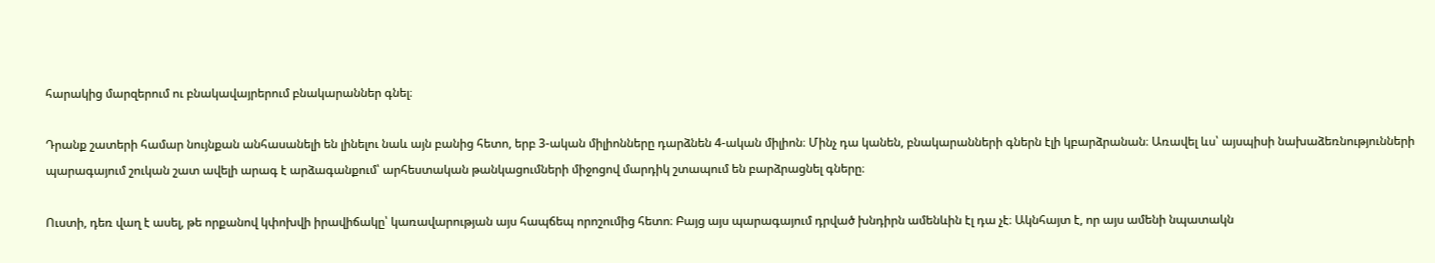հարակից մարզերում ու բնակավայրերում բնակարաններ գնել։

Դրանք շատերի համար նույնքան անհասանելի են լինելու նաև այն բանից հետո, երբ 3-ական միլիոնները դարձնեն 4-ական միլիոն։ Մինչ դա կանեն, բնակարանների գներն էլի կբարձրանան։ Առավել ևս՝ այսպիսի նախաձեռնությունների պարագայում շուկան շատ ավելի արագ է արձագանքում՝ արհեստական թանկացումների միջոցով մարդիկ շտապում են բարձրացնել գները։

Ուստի, դեռ վաղ է ասել, թե որքանով կփոխվի իրավիճակը՝ կառավարության այս հապճեպ որոշումից հետո։ Բայց այս պարագայում դրված խնդիրն ամենևին էլ դա չէ։ Ակնհայտ է, որ այս ամենի նպատակն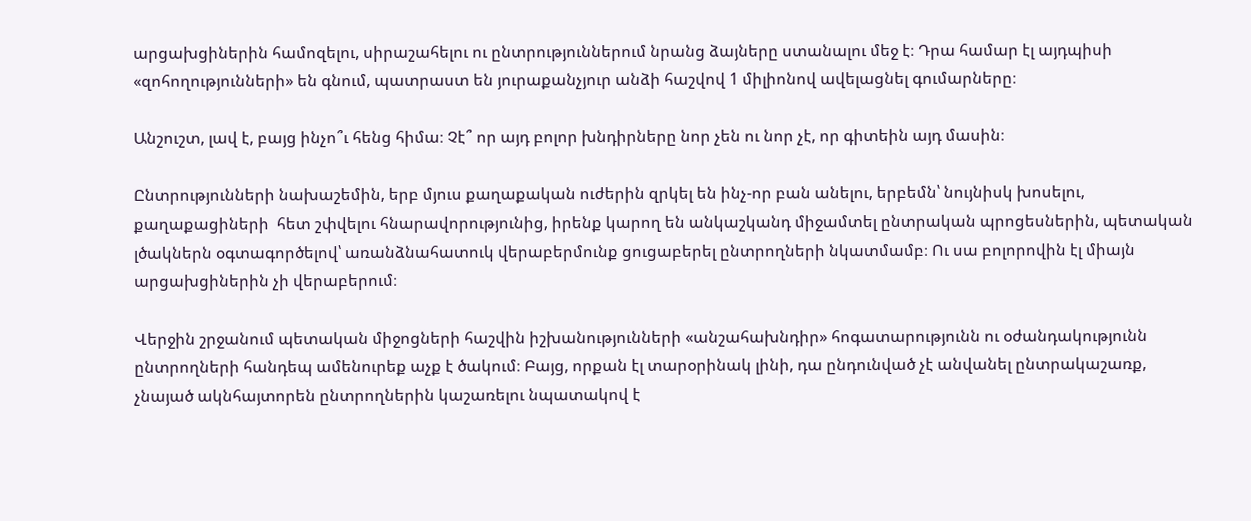արցախցիներին համոզելու, սիրաշահելու ու ընտրություններում նրանց ձայները ստանալու մեջ է։ Դրա համար էլ այդպիսի «զոհողությունների» են գնում, պատրաստ են յուրաքանչյուր անձի հաշվով 1 միլիոնով ավելացնել գումարները։

Անշուշտ, լավ է, բայց ինչո՞ւ հենց հիմա։ Չէ՞ որ այդ բոլոր խնդիրները նոր չեն ու նոր չէ, որ գիտեին այդ մասին։

Ընտրությունների նախաշեմին, երբ մյուս քաղաքական ուժերին զրկել են ինչ-որ բան անելու, երբեմն՝ նույնիսկ խոսելու, քաղաքացիների  հետ շփվելու հնարավորությունից, իրենք կարող են անկաշկանդ միջամտել ընտրական պրոցեսներին, պետական լծակներն օգտագործելով՝ առանձնահատուկ վերաբերմունք ցուցաբերել ընտրողների նկատմամբ։ Ու սա բոլորովին էլ միայն արցախցիներին չի վերաբերում։

Վերջին շրջանում պետական միջոցների հաշվին իշխանությունների «անշահախնդիր» հոգատարությունն ու օժանդակությունն ընտրողների հանդեպ ամենուրեք աչք է ծակում։ Բայց, որքան էլ տարօրինակ լինի, դա ընդունված չէ անվանել ընտրակաշառք, չնայած ակնհայտորեն ընտրողներին կաշառելու նպատակով է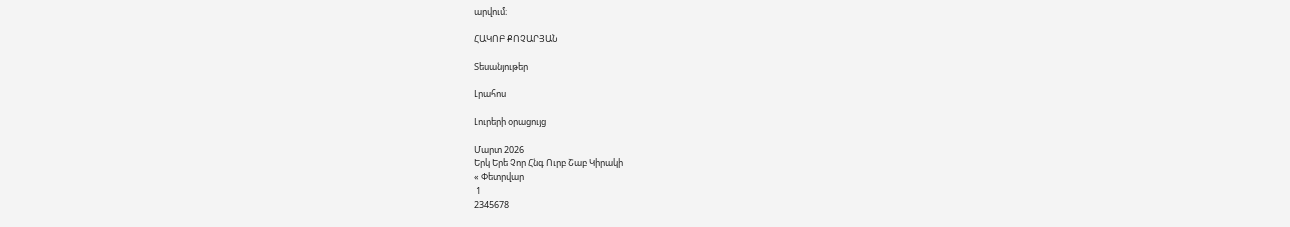արվում։

ՀԱԿՈԲ ՔՈՉԱՐՅԱՆ

Տեսանյութեր

Լրահոս

Լուրերի օրացույց

Մարտ 2026
Երկ Երե Չոր Հնգ Ուրբ Շաբ Կիրակի
« Փետրվար
 1
2345678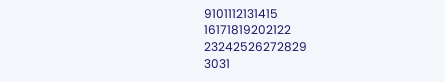9101112131415
16171819202122
23242526272829
3031